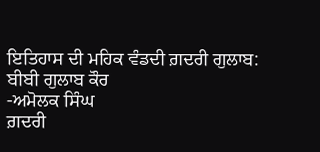ਇਤਿਹਾਸ ਦੀ ਮਹਿਕ ਵੰਡਦੀ ਗ਼ਦਰੀ ਗੁਲਾਬ: ਬੀਬੀ ਗੁਲਾਬ ਕੌਰ
-ਅਮੋਲਕ ਸਿੰਘ
ਗ਼ਦਰੀ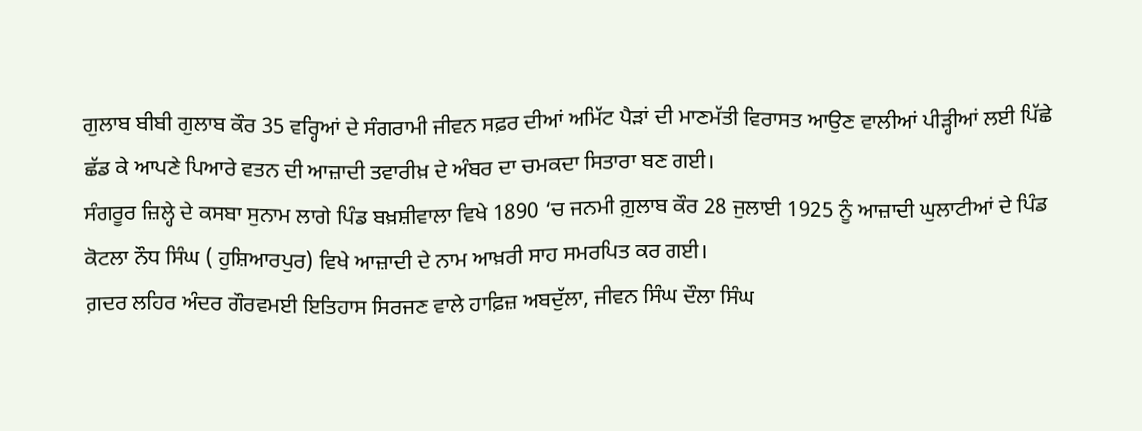ਗੁਲਾਬ ਬੀਬੀ ਗੁਲਾਬ ਕੌਰ 35 ਵਰ੍ਹਿਆਂ ਦੇ ਸੰਗਰਾਮੀ ਜੀਵਨ ਸਫ਼ਰ ਦੀਆਂ ਅਮਿੱਟ ਪੈੜਾਂ ਦੀ ਮਾਣਮੱਤੀ ਵਿਰਾਸਤ ਆਉਣ ਵਾਲੀਆਂ ਪੀੜ੍ਹੀਆਂ ਲਈ ਪਿੱਛੇ ਛੱਡ ਕੇ ਆਪਣੇ ਪਿਆਰੇ ਵਤਨ ਦੀ ਆਜ਼ਾਦੀ ਤਵਾਰੀਖ਼ ਦੇ ਅੰਬਰ ਦਾ ਚਮਕਦਾ ਸਿਤਾਰਾ ਬਣ ਗਈ।
ਸੰਗਰੂਰ ਜ਼ਿਲ੍ਹੇ ਦੇ ਕਸਬਾ ਸੁਨਾਮ ਲਾਗੇ ਪਿੰਡ ਬਖ਼ਸ਼ੀਵਾਲਾ ਵਿਖੇ 1890 ‘ਚ ਜਨਮੀ ਗ਼ੁਲਾਬ ਕੌਰ 28 ਜੁਲਾਈ 1925 ਨੂੰ ਆਜ਼ਾਦੀ ਘੁਲਾਟੀਆਂ ਦੇ ਪਿੰਡ ਕੋਟਲਾ ਨੌਧ ਸਿੰਘ ( ਹੁਸ਼ਿਆਰਪੁਰ) ਵਿਖੇ ਆਜ਼ਾਦੀ ਦੇ ਨਾਮ ਆਖ਼ਰੀ ਸਾਹ ਸਮਰਪਿਤ ਕਰ ਗਈ।
ਗ਼ਦਰ ਲਹਿਰ ਅੰਦਰ ਗੌਰਵਮਈ ਇਤਿਹਾਸ ਸਿਰਜਣ ਵਾਲੇ ਹਾਫ਼ਿਜ਼ ਅਬਦੁੱਲਾ, ਜੀਵਨ ਸਿੰਘ ਦੌਲਾ ਸਿੰਘ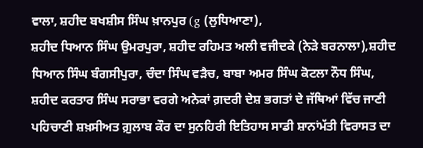ਵਾਲਾ, ਸ਼ਹੀਦ ਬਖਸ਼ੀਸ ਸਿੰਘ ਖ਼ਾਨਪੁਰ (g (ਲੁਧਿਆਣਾ),
ਸ਼ਹੀਦ ਧਿਆਨ ਸਿੰਘ ਉਮਰਪੁਰਾ, ਸ਼ਹੀਦ ਰਹਿਮਤ ਅਲੀ ਵਜੀਦਕੇ (ਨੇੜੇ ਬਰਨਾਲਾ),ਸ਼ਹੀਦ ਧਿਆਨ ਸਿੰਘ ਬੰਗਸੀਪੁਰਾ, ਚੰਦਾ ਸਿੰਘ ਵੜੈਚ, ਬਾਬਾ ਅਮਰ ਸਿੰਘ ਕੋਟਲਾ ਨੌਧ ਸਿੰਘ, ਸ਼ਹੀਦ ਕਰਤਾਰ ਸਿੰਘ ਸਰਾਭਾ ਵਰਗੇ ਅਨੇਕਾਂ ਗ਼ਦਰੀ ਦੇਸ਼ ਭਗਤਾਂ ਦੇ ਜੱਥਿਆਂ ਵਿੱਚ ਜਾਣੀ ਪਹਿਚਾਣੀ ਸ਼ਖ਼ਸੀਅਤ ਗ਼ੁਲਾਬ ਕੌਰ ਦਾ ਸੁਨਹਿਰੀ ਇਤਿਹਾਸ ਸਾਡੀ ਸ਼ਾਨਾਂਮੱਤੀ ਵਿਰਾਸਤ ਦਾ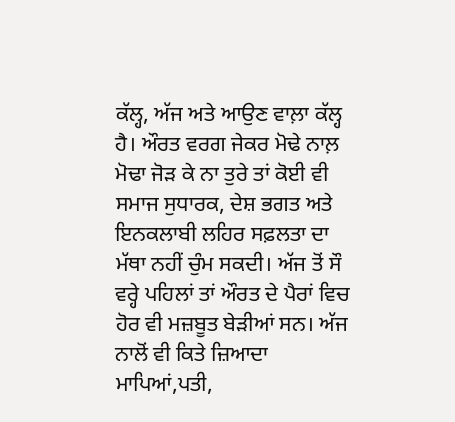ਕੱਲ੍ਹ, ਅੱਜ ਅਤੇ ਆਉਣ ਵਾਲ਼ਾ ਕੱਲ੍ਹ ਹੈ। ਔਰਤ ਵਰਗ ਜੇਕਰ ਮੋਢੇ ਨਾਲ਼ ਮੋਢਾ ਜੋੜ ਕੇ ਨਾ ਤੁਰੇ ਤਾਂ ਕੋਈ ਵੀ ਸਮਾਜ ਸੁਧਾਰਕ, ਦੇਸ਼ ਭਗਤ ਅਤੇ ਇਨਕਲਾਬੀ ਲਹਿਰ ਸਫ਼ਲਤਾ ਦਾ ਮੱਥਾ ਨਹੀਂ ਚੁੰਮ ਸਕਦੀ। ਅੱਜ ਤੋਂ ਸੌ ਵਰ੍ਹੇ ਪਹਿਲਾਂ ਤਾਂ ਔਰਤ ਦੇ ਪੈਰਾਂ ਵਿਚ ਹੋਰ ਵੀ ਮਜ਼ਬੂਤ ਬੇੜੀਆਂ ਸਨ। ਅੱਜ ਨਾਲੋਂ ਵੀ ਕਿਤੇ ਜ਼ਿਆਦਾ ਮਾਪਿਆਂ,ਪਤੀ,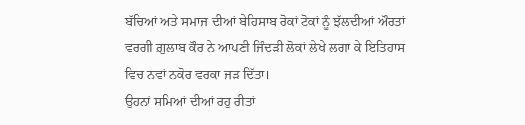ਬੱਚਿਆਂ ਅਤੇ ਸਮਾਜ ਦੀਆਂ ਬੇਹਿਸਾਬ ਰੋਕਾਂ ਟੋਕਾਂ ਨੂੰ ਝੱਲਦੀਆਂ ਔਰਤਾਂ ਵਰਗੀ ਗ਼ੁਲਾਬ ਕੌਰ ਨੇ ਆਪਣੀ ਜਿੰਦੜੀ ਲੋਕਾਂ ਲੇਖੇ ਲਗਾ ਕੇ ਇਤਿਹਾਸ ਵਿਚ ਨਵਾਂ ਨਕੋਰ ਵਰਕਾ ਜੜ ਦਿੱਤਾ।
ਉਹਨਾਂ ਸਮਿਆਂ ਦੀਆਂ ਰਹੁ ਰੀਤਾਂ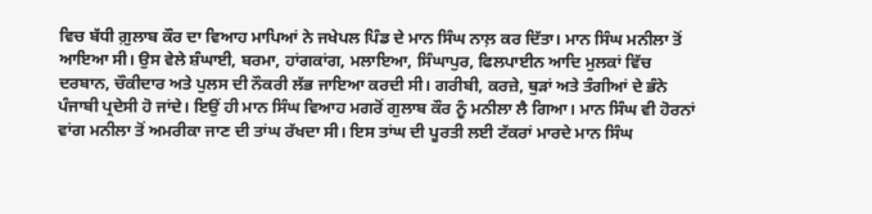ਵਿਚ ਬੱਧੀ ਗ਼ੁਲਾਬ ਕੌਰ ਦਾ ਵਿਆਹ ਮਾਪਿਆਂ ਨੇ ਜਖੇਪਲ ਪਿੰਡ ਦੇ ਮਾਨ ਸਿੰਘ ਨਾਲ਼ ਕਰ ਦਿੱਤਾ। ਮਾਨ ਸਿੰਘ ਮਨੀਲਾ ਤੋਂ ਆਇਆ ਸੀ। ਉਸ ਵੇਲੇ ਸ਼ੰਘਾਈ, ਬਰਮਾ, ਹਾਂਗਕਾਂਗ, ਮਲਾਇਆ, ਸਿੰਘਾਪੁਰ, ਫਿਲਪਾਈਨ ਆਦਿ ਮੁਲਕਾਂ ਵਿੱਚ ਦਰਬਾਨ, ਚੌਕੀਦਾਰ ਅਤੇ ਪੁਲਸ ਦੀ ਨੌਕਰੀ ਲੱਭ ਜਾਇਆ ਕਰਦੀ ਸੀ। ਗਰੀਬੀ, ਕਰਜ਼ੇ, ਥੁੜਾਂ ਅਤੇ ਤੰਗੀਆਂ ਦੇ ਭੰਨੇ ਪੰਜਾਬੀ ਪ੍ਰਦੇਸੀ ਹੋ ਜਾਂਦੇ। ਇਉਂ ਹੀ ਮਾਨ ਸਿੰਘ ਵਿਆਹ ਮਗਰੋਂ ਗੁਲਾਬ ਕੌਰ ਨੂੰ ਮਨੀਲਾ ਲੈ ਗਿਆ। ਮਾਨ ਸਿੰਘ ਵੀ ਹੋਰਨਾਂ ਵਾਂਗ ਮਨੀਲਾ ਤੋਂ ਅਮਰੀਕਾ ਜਾਣ ਦੀ ਤਾਂਘ ਰੱਖਦਾ ਸੀ। ਇਸ ਤਾਂਘ ਦੀ ਪੂਰਤੀ ਲਈ ਟੱਕਰਾਂ ਮਾਰਦੇ ਮਾਨ ਸਿੰਘ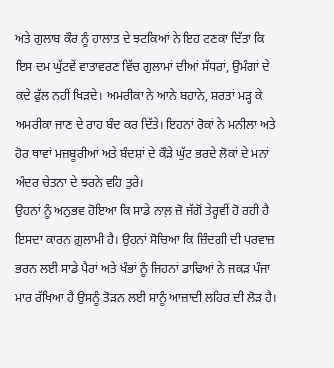ਅਤੇ ਗੁਲਾਬ ਕੌਰ ਨੂੰ ਹਾਲਾਤ ਦੇ ਝਟਕਿਆਂ ਨੇ ਇਹ ਟਣਕਾ ਦਿੱਤਾ ਕਿ ਇਸ ਦਮ ਘੁੱਟਵੇਂ ਵਾਤਾਵਰਣ ਵਿੱਚ ਗੁਲਾਮਾਂ ਦੀਆਂ ਸੱਧਰਾਂ, ਉਮੰਗਾਂ ਦੇ ਕਦੇ ਫੁੱਲ ਨਹੀਂ ਖਿੜਦੇ। ਅਮਰੀਕਾ ਨੇ ਆਨੇ ਬਹਾਨੇ, ਸ਼ਰਤਾਂ ਮੜ੍ਹ ਕੇ ਅਮਰੀਕਾ ਜਾਣ ਦੇ ਰਾਹ ਬੰਦ ਕਰ ਦਿੱਤੇ। ਇਹਨਾਂ ਰੋਕਾਂ ਨੇ ਮਨੀਲਾ ਅਤੇ ਹੋਰ ਥਾਵਾਂ ਮਜ਼ਬੂਰੀਆਂ ਅਤੇ ਬੰਦਸ਼ਾਂ ਦੇ ਕੌੜੇ ਘੁੱਟ ਭਰਦੇ ਲੋਕਾਂ ਦੇ ਮਨਾਂ ਅੰਦਰ ਚੇਤਨਾ ਦੇ ਝਰਨੇ ਵਹਿ ਤੁਰੇ।
ਉਹਨਾਂ ਨੂੰ ਅਨੁਭਵ ਹੋਇਆ ਕਿ ਸਾਡੇ ਨਾਲ਼ ਜ਼ੋ ਜੱਗੋਂ ਤੇਰ੍ਹਵੀਂ ਹੋ ਰਹੀ ਹੈ ਇਸਦਾ ਕਾਰਨ ਗ਼ੁਲਾਮੀ ਹੈ। ਉਹਨਾਂ ਸੋਚਿਆ ਕਿ ਜ਼ਿੰਦਗੀ ਦੀ ਪਰਵਾਜ਼ ਭਰਨ ਲਈ ਸਾਡੇ ਪੈਰਾਂ ਅਤੇ ਖੰਭਾਂ ਨੂੰ ਜਿਹਨਾਂ ਡਾਢਿਆਂ ਨੇ ਜਕੜ ਪੰਜਾ ਮਾਰ ਰੱਖਿਆ ਹੈ ਉਸਨੂੰ ਤੋੜਨ ਲਈ ਸਾਨੂੰ ਆਜ਼ਾਦੀ ਲਹਿਰ ਦੀ ਲੋੜ ਹੈ।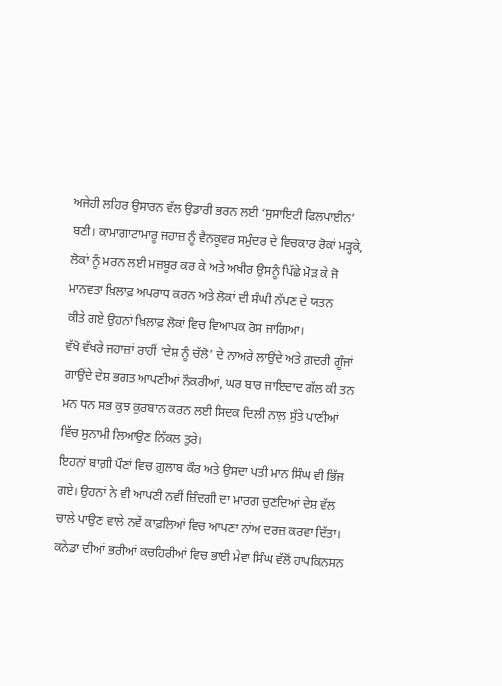ਅਜੇਹੀ ਲਹਿਰ ਉਸਾਰਨ ਵੱਲ ਉਡਾਰੀ ਭਰਨ ਲਈ ‘ਸੁਸਾਇਟੀ ਫਿਲਪਾਈਨ’ ਬਣੀ। ਕਾਮਾਗਾਟਾਮਾਰੂ ਜਹਾਜ਼ ਨੂੰ ਵੈਨਕੂਵਰ ਸਮੁੰਦਰ ਦੇ ਵਿਚਕਾਰ ਰੋਕਾਂ ਮੜ੍ਹਕੇ, ਲੋਕਾਂ ਨੂੰ ਮਰਨ ਲਈ ਮਜ਼ਬੂਰ ਕਰ ਕੇ ਅਤੇ ਅਖੀਰ ਉਸਨੂੰ ਪਿੱਛੇ ਮੋੜ ਕੇ ਜੋ ਮਾਨਵਤਾ ਖ਼ਿਲਾਫ਼ ਅਪਰਾਧ ਕਰਨ ਅਤੇ ਲੋਕਾਂ ਦੀ ਸੰਘੀ ਨੱਪਣ ਦੇ ਯਤਨ
ਕੀਤੇ ਗਏ ਉਹਨਾਂ ਖ਼ਿਲਾਫ਼ ਲੋਕਾਂ ਵਿਚ ਵਿਆਪਕ ਰੋਸ ਜਾਗਿਆ।
ਵੱਖੋ ਵੱਖਰੇ ਜਹਾਜ਼ਾਂ ਰਾਹੀਂ ‘ਦੇਸ਼ ਨੂੰ ਚੱਲੋ’ ਦੇ ਨਾਅਰੇ ਲਾਉਂਦੇ ਅਤੇ ਗ਼ਦਰੀ ਗੂੰਜਾਂ ਗਾਉਂਦੇ ਦੇਸ਼ ਭਗਤ ਆਪਣੀਆਂ ਨੌਕਰੀਆਂ, ਘਰ ਬਾਰ ਜਾਇਦਾਦ ਗੱਲ ਕੀ ਤਨ ਮਨ ਧਨ ਸਭ ਕੁਝ ਕੁਰਬਾਨ ਕਰਨ ਲਈ ਸਿਦਕ ਦਿਲੀ ਨਾਲ਼ ਸੁੱਤੇ ਪਾਣੀਆਂ ਵਿੱਚ ਸੁਨਾਮੀ ਲਿਆਉਣ ਨਿੱਕਲ ਤੁਰੇ।
ਇਹਨਾਂ ਬਾਗ਼ੀ ਪੌਣਾਂ ਵਿਚ ਗ਼ੁਲਾਬ ਕੌਰ ਅਤੇ ਉਸਦਾ ਪਤੀ ਮਾਨ ਸਿੰਘ ਵੀ ਭਿੱਜ ਗਏ। ਉਹਨਾਂ ਨੇ ਵੀ ਆਪਣੀ ਨਵੀਂ ਜ਼ਿੰਦਗੀ ਦਾ ਮਾਰਗ ਚੁਣਦਿਆਂ ਦੇਸ਼ ਵੱਲ ਚਾਲੇ ਪਾਉਣ ਵਾਲੇ ਨਵੇਂ ਕਾਫ਼ਲਿਆਂ ਵਿਚ ਆਪਣਾ ਨਾਂਅ ਦਰਜ਼ ਕਰਵਾ ਦਿੱਤਾ। ਕਨੇਡਾ ਦੀਆਂ ਭਰੀਆਂ ਕਚਹਿਰੀਆਂ ਵਿਚ ਭਾਈ ਮੇਵਾ ਸਿੰਘ ਵੱਲੋਂ ਹਾਪਕਿਨਸਨ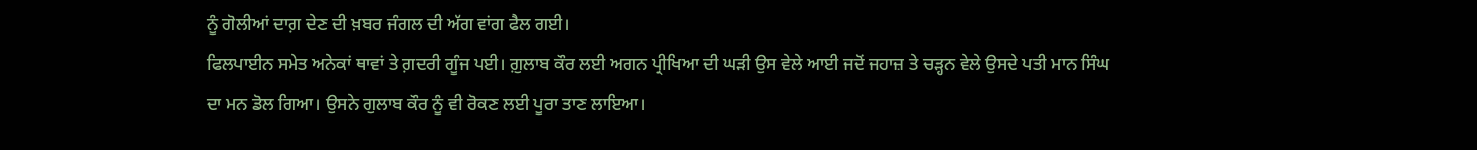ਨੂੰ ਗੋਲੀਆਂ ਦਾਗ਼ ਦੇਣ ਦੀ ਖ਼ਬਰ ਜੰਗਲ ਦੀ ਅੱਗ ਵਾਂਗ ਫੈਲ ਗਈ।
ਫਿਲਪਾਈਨ ਸਮੇਤ ਅਨੇਕਾਂ ਥਾਵਾਂ ਤੇ ਗ਼ਦਰੀ ਗੂੰਜ ਪਈ। ਗ਼ੁਲਾਬ ਕੌਰ ਲਈ ਅਗਨ ਪ੍ਰੀਖਿਆ ਦੀ ਘੜੀ ਉਸ ਵੇਲੇ ਆਈ ਜਦੋਂ ਜਹਾਜ਼ ਤੇ ਚੜ੍ਹਨ ਵੇਲੇ ਉਸਦੇ ਪਤੀ ਮਾਨ ਸਿੰਘ ਦਾ ਮਨ ਡੋਲ ਗਿਆ। ਉਸਨੇ ਗੁਲਾਬ ਕੌਰ ਨੂੰ ਵੀ ਰੋਕਣ ਲਈ ਪੂਰਾ ਤਾਣ ਲਾਇਆ।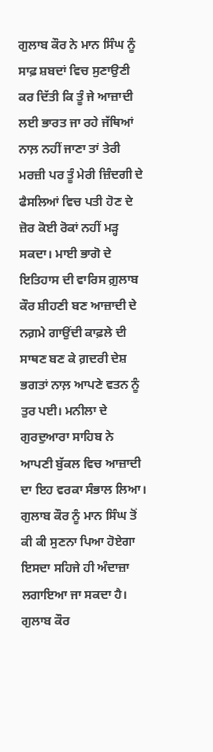ਗੁਲਾਬ ਕੌਰ ਨੇ ਮਾਨ ਸਿੰਘ ਨੂੰ ਸਾਫ਼ ਸ਼ਬਦਾਂ ਵਿਚ ਸੁਣਾਉਣੀ ਕਰ ਦਿੱਤੀ ਕਿ ਤੂੰ ਜੇ ਆਜ਼ਾਦੀ ਲਈ ਭਾਰਤ ਜਾ ਰਹੇ ਜੱਥਿਆਂ ਨਾਲ਼ ਨਹੀਂ ਜਾਣਾ ਤਾਂ ਤੇਰੀ ਮਰਜ਼ੀ ਪਰ ਤੂੰ ਮੇਰੀ ਜ਼ਿੰਦਗੀ ਦੇ ਫੈਸਲਿਆਂ ਵਿਚ ਪਤੀ ਹੋਣ ਦੇ ਜ਼ੋਰ ਕੋਈ ਰੋਕਾਂ ਨਹੀਂ ਮੜ੍ਹ ਸਕਦਾ। ਮਾਈ ਭਾਗੋ ਦੇ ਇਤਿਹਾਸ ਦੀ ਵਾਰਿਸ ਗ਼ੁਲਾਬ ਕੌਰ ਸ਼ੀਹਣੀ ਬਣ ਆਜ਼ਾਦੀ ਦੇ ਨਗ਼ਮੇ ਗਾਉਂਦੀ ਕਾਫ਼ਲੇ ਦੀ ਸਾਥਣ ਬਣ ਕੇ ਗ਼ਦਰੀ ਦੇਸ਼ ਭਗਤਾਂ ਨਾਲ਼ ਆਪਣੇ ਵਤਨ ਨੂੰ ਤੁਰ ਪਈ। ਮਨੀਲਾ ਦੇ ਗੁਰਦੁਆਰਾ ਸਾਹਿਬ ਨੇ ਆਪਣੀ ਬੁੱਕਲ ਵਿਚ ਆਜ਼ਾਦੀ ਦਾ ਇਹ ਵਰਕਾ ਸੰਭਾਲ ਲਿਆ। ਗੁਲਾਬ ਕੌਰ ਨੂੰ ਮਾਨ ਸਿੰਘ ਤੋਂ ਕੀ ਕੀ ਸੁਣਨਾ ਪਿਆ ਹੋਏਗਾ ਇਸਦਾ ਸਹਿਜੇ ਹੀ ਅੰਦਾਜ਼ਾ ਲਗਾਇਆ ਜਾ ਸਕਦਾ ਹੈ। ਗੁਲਾਬ ਕੌਰ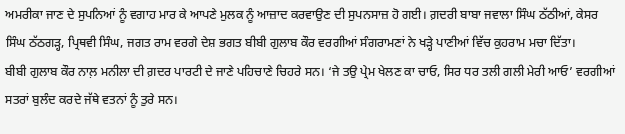ਅਮਰੀਕਾ ਜਾਣ ਦੇ ਸੁਪਨਿਆਂ ਨੂੰ ਵਗਾਹ ਮਾਰ ਕੇ ਆਪਣੇ ਮੁਲਕ ਨੂੰ ਆਜ਼ਾਦ ਕਰਵਾਉਣ ਦੀ ਸੁਪਨਸਾਜ਼ ਹੋ ਗਈ। ਗ਼ਦਰੀ ਬਾਬਾ ਜਵਾਲਾ ਸਿੰਘ ਠੱਠੀਆਂ, ਕੇਸਰ ਸਿੰਘ ਠੱਠਗੜ੍ਹ, ਪ੍ਰਿਥਵੀ ਸਿੰਘ, ਜਗਤ ਰਾਮ ਵਰਗੇ ਦੇਸ਼ ਭਗਤ ਬੀਬੀ ਗੁਲਾਬ ਕੌਰ ਵਰਗੀਆਂ ਸੰਗਰਾਮਣਾਂ ਨੇ ਖੜ੍ਹੇ ਪਾਣੀਆਂ ਵਿੱਚ ਕੁਹਰਾਮ ਮਚਾ ਦਿੱਤਾ।
ਬੀਬੀ ਗੁਲਾਬ ਕੌਰ ਨਾਲ਼ ਮਨੀਲਾ ਦੀ ਗ਼ਦਰ ਪਾਰਟੀ ਦੇ ਜਾਣੇ ਪਹਿਚਾਣੇ ਚਿਹਰੇ ਸਨ। ‘ਜੇ ਤਉ ਪ੍ਰੇਮ ਖੇਲਣ ਕਾ ਚਾਓ, ਸਿਰ ਧਰ ਤਲੀ ਗਲੀ ਮੇਰੀ ਆਓ’ ਵਰਗੀਆਂ ਸਤਰਾਂ ਬੁਲੰਦ ਕਰਦੇ ਜੱਥੇ ਵਤਨਾਂ ਨੂੰ ਤੁਰੇ ਸਨ।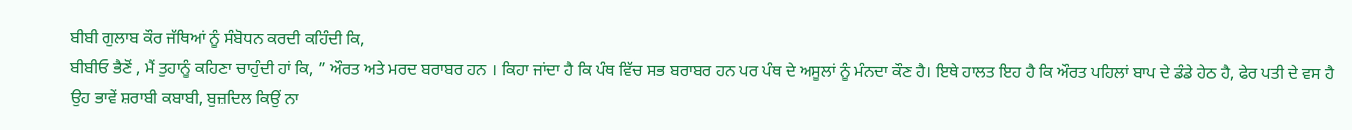ਬੀਬੀ ਗੁਲਾਬ ਕੌਰ ਜੱਥਿਆਂ ਨੂੰ ਸੰਬੋਧਨ ਕਰਦੀ ਕਹਿੰਦੀ ਕਿ,
ਬੀਬੀਓ ਭੈਣੋਂ , ਮੈਂ ਤੁਹਾਨੂੰ ਕਹਿਣਾ ਚਾਹੁੰਦੀ ਹਾਂ ਕਿ, ” ਔਰਤ ਅਤੇ ਮਰਦ ਬਰਾਬਰ ਹਨ । ਕਿਹਾ ਜਾਂਦਾ ਹੈ ਕਿ ਪੰਥ ਵਿੱਚ ਸਭ ਬਰਾਬਰ ਹਨ ਪਰ ਪੰਥ ਦੇ ਅਸੂਲਾਂ ਨੂੰ ਮੰਨਦਾ ਕੌਣ ਹੈ। ਇਥੇ ਹਾਲਤ ਇਹ ਹੈ ਕਿ ਔਰਤ ਪਹਿਲਾਂ ਬਾਪ ਦੇ ਡੰਡੇ ਹੇਠ ਹੈ, ਫੇਰ ਪਤੀ ਦੇ ਵਸ ਹੈ ਉਹ ਭਾਵੇਂ ਸ਼ਰਾਬੀ ਕਬਾਬੀ, ਬੁਜ਼ਦਿਲ ਕਿਉਂ ਨਾ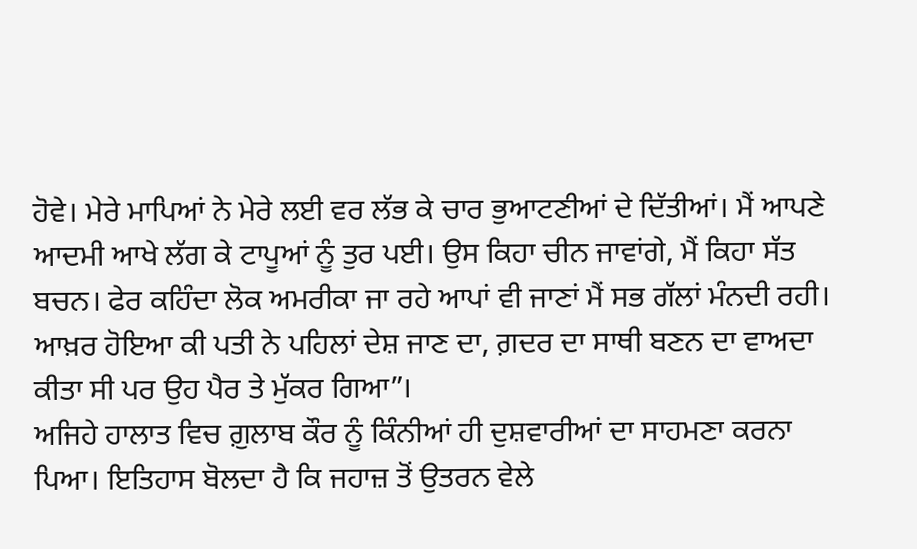ਹੋਵੇ। ਮੇਰੇ ਮਾਪਿਆਂ ਨੇ ਮੇਰੇ ਲਈ ਵਰ ਲੱਭ ਕੇ ਚਾਰ ਭੁਆਟਣੀਆਂ ਦੇ ਦਿੱਤੀਆਂ। ਮੈਂ ਆਪਣੇ ਆਦਮੀ ਆਖੇ ਲੱਗ ਕੇ ਟਾਪੂਆਂ ਨੂੰ ਤੁਰ ਪਈ। ਉਸ ਕਿਹਾ ਚੀਨ ਜਾਵਾਂਗੇ, ਮੈਂ ਕਿਹਾ ਸੱਤ ਬਚਨ। ਫੇਰ ਕਹਿੰਦਾ ਲੋਕ ਅਮਰੀਕਾ ਜਾ ਰਹੇ ਆਪਾਂ ਵੀ ਜਾਣਾਂ ਮੈਂ ਸਭ ਗੱਲਾਂ ਮੰਨਦੀ ਰਹੀ। ਆਖ਼ਰ ਹੋਇਆ ਕੀ ਪਤੀ ਨੇ ਪਹਿਲਾਂ ਦੇਸ਼ ਜਾਣ ਦਾ, ਗ਼ਦਰ ਦਾ ਸਾਥੀ ਬਣਨ ਦਾ ਵਾਅਦਾ ਕੀਤਾ ਸੀ ਪਰ ਉਹ ਪੈਰ ਤੇ ਮੁੱਕਰ ਗਿਆ”।
ਅਜਿਹੇ ਹਾਲਾਤ ਵਿਚ ਗ਼ੁਲਾਬ ਕੌਰ ਨੂੰ ਕਿੰਨੀਆਂ ਹੀ ਦੁਸ਼ਵਾਰੀਆਂ ਦਾ ਸਾਹਮਣਾ ਕਰਨਾ ਪਿਆ। ਇਤਿਹਾਸ ਬੋਲਦਾ ਹੈ ਕਿ ਜਹਾਜ਼ ਤੋਂ ਉਤਰਨ ਵੇਲੇ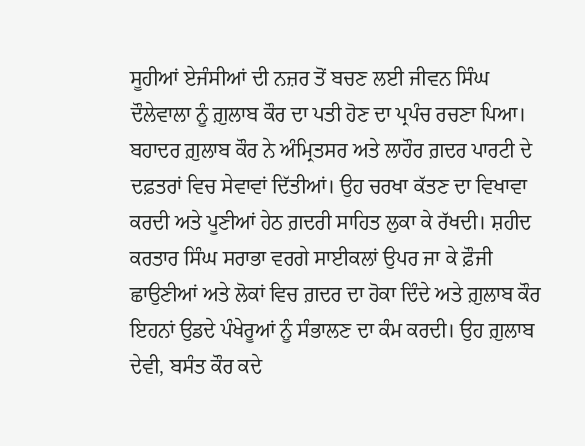ਸੂਹੀਆਂ ਏਜੰਸੀਆਂ ਦੀ ਨਜ਼ਰ ਤੋਂ ਬਚਣ ਲਈ ਜੀਵਨ ਸਿੰਘ ਦੌਲੇਵਾਲਾ ਨੂੰ ਗ਼ੁਲਾਬ ਕੌਰ ਦਾ ਪਤੀ ਹੋਣ ਦਾ ਪ੍ਰਪੰਚ ਰਚਣਾ ਪਿਆ।
ਬਹਾਦਰ ਗ਼ੁਲਾਬ ਕੌਰ ਨੇ ਅੰਮ੍ਰਿਤਸਰ ਅਤੇ ਲਾਹੌਰ ਗ਼ਦਰ ਪਾਰਟੀ ਦੇ ਦਫ਼ਤਰਾਂ ਵਿਚ ਸੇਵਾਵਾਂ ਦਿੱਤੀਆਂ। ਉਹ ਚਰਖਾ ਕੱਤਣ ਦਾ ਵਿਖਾਵਾ ਕਰਦੀ ਅਤੇ ਪੂਣੀਆਂ ਹੇਠ ਗ਼ਦਰੀ ਸਾਹਿਤ ਲੁਕਾ ਕੇ ਰੱਖਦੀ। ਸ਼ਹੀਦ ਕਰਤਾਰ ਸਿੰਘ ਸਰਾਭਾ ਵਰਗੇ ਸਾਈਕਲਾਂ ਉਪਰ ਜਾ ਕੇ ਫ਼ੌਜੀ ਛਾਉਣੀਆਂ ਅਤੇ ਲੋਕਾਂ ਵਿਚ ਗ਼ਦਰ ਦਾ ਹੋਕਾ ਦਿੰਦੇ ਅਤੇ ਗ਼ੁਲਾਬ ਕੌਰ ਇਹਨਾਂ ਉਡਦੇ ਪੰਖੇਰੂਆਂ ਨੂੰ ਸੰਭਾਲਣ ਦਾ ਕੰਮ ਕਰਦੀ। ਉਹ ਗ਼ੁਲਾਬ ਦੇਵੀ, ਬਸੰਤ ਕੌਰ ਕਦੇ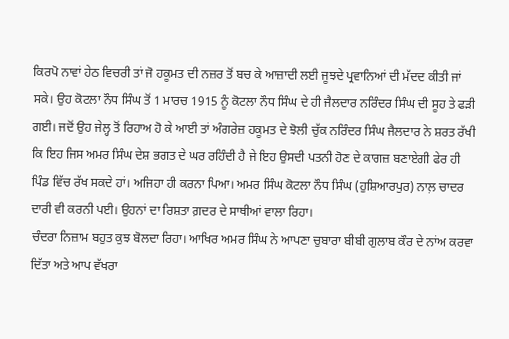ਕਿਰਪੋ ਨਾਵਾਂ ਹੇਠ ਵਿਚਰੀ ਤਾਂ ਜੋ ਹਕੂਮਤ ਦੀ ਨਜ਼ਰ ਤੋਂ ਬਚ ਕੇ ਆਜ਼ਾਦੀ ਲਈ ਜੂਝਦੇ ਪ੍ਰਵਾਨਿਆਂ ਦੀ ਮੱਦਦ ਕੀਤੀ ਜਾਂ ਸਕੇ। ਉਹ ਕੋਟਲਾ ਨੌਧ ਸਿੰਘ ਤੋਂ 1 ਮਾਰਚ 1915 ਨੂੰ ਕੋਟਲਾ ਨੌਧ ਸਿੰਘ ਦੇ ਹੀ ਜੈਲਦਾਰ ਨਰਿੰਦਰ ਸਿੰਘ ਦੀ ਸੂਹ ਤੇ ਫੜੀ ਗਈ। ਜਦੋਂ ਉਹ ਜੇਲ੍ਹ ਤੋਂ ਰਿਹਾਅ ਹੋ ਕੇ ਆਈ ਤਾਂ ਅੰਗਰੇਜ਼ ਹਕੂਮਤ ਦੇ ਝੋਲੀ ਚੁੱਕ ਨਰਿੰਦਰ ਸਿੰਘ ਜੈਲਦਾਰ ਨੇ ਸ਼ਰਤ ਰੱਖੀ ਕਿ ਇਹ ਜਿਸ ਅਮਰ ਸਿੰਘ ਦੇਸ਼ ਭਗਤ ਦੇ ਘਰ ਰਹਿੰਦੀ ਹੈ ਜੇ ਇਹ ਉਸਦੀ ਪਤਨੀ ਹੋਣ ਦੇ ਕਾਗਜ਼ ਬਣਾਏਗੀ ਫੇਰ ਹੀ ਪਿੰਡ ਵਿੱਚ ਰੱਖ ਸਕਦੇ ਹਾਂ। ਅਜਿਹਾ ਹੀ ਕਰਨਾ ਪਿਆ। ਅਮਰ ਸਿੰਘ ਕੋਟਲਾ ਨੌਧ ਸਿੰਘ (ਹੁਸ਼ਿਆਰਪੁਰ) ਨਾਲ਼ ਚਾਦਰ ਦਾਰੀ ਵੀ ਕਰਨੀ ਪਈ। ਉਹਨਾਂ ਦਾ ਰਿਸ਼ਤਾ ਗ਼ਦਰ ਦੇ ਸਾਥੀਆਂ ਵਾਲਾ ਰਿਹਾ।
ਚੰਦਰਾ ਨਿਜ਼ਾਮ ਬਹੁਤ ਕੁਝ ਬੋਲਦਾ ਰਿਹਾ। ਆਖਿਰ ਅਮਰ ਸਿੰਘ ਨੇ ਆਪਣਾ ਚੁਬਾਰਾ ਬੀਬੀ ਗੁਲਾਬ ਕੌਰ ਦੇ ਨਾਂਅ ਕਰਵਾ ਦਿੱਤਾ ਅਤੇ ਆਪ ਵੱਖਰਾ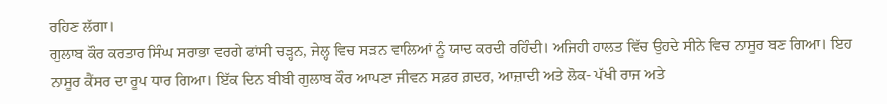ਰਹਿਣ ਲੱਗਾ।
ਗੁਲਾਬ ਕੌਰ ਕਰਤਾਰ ਸਿੰਘ ਸਰਾਭਾ ਵਰਗੇ ਫਾਂਸੀ ਚੜ੍ਹਨ, ਜੇਲ੍ਹ ਵਿਚ ਸੜਨ ਵਾਲਿਆਂ ਨੂੰ ਯਾਦ ਕਰਦੀ ਰਹਿੰਦੀ। ਅਜਿਹੀ ਹਾਲਤ ਵਿੱਚ ਉਹਦੇ ਸੀਨੇ ਵਿਚ ਨਾਸੂਰ ਬਣ ਗਿਆ। ਇਹ ਨਾਸੂਰ ਕੈਂਸਰ ਦਾ ਰੂਪ ਧਾਰ ਗਿਆ। ਇੱਕ ਦਿਨ ਬੀਬੀ ਗੁਲਾਬ ਕੌਰ ਆਪਣਾ ਜੀਵਨ ਸਫ਼ਰ ਗ਼ਦਰ, ਆਜ਼ਾਦੀ ਅਤੇ ਲੋਕ- ਪੱਖੀ ਰਾਜ ਅਤੇ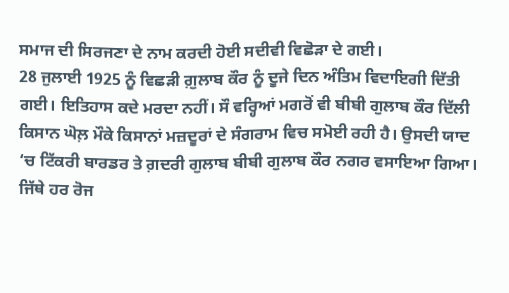ਸਮਾਜ ਦੀ ਸਿਰਜਣਾ ਦੇ ਨਾਮ ਕਰਦੀ ਹੋਈ ਸਦੀਵੀ ਵਿਛੋੜਾ ਦੇ ਗਈ।
28 ਜੁਲਾਈ 1925 ਨੂੰ ਵਿਛੜੀ ਗ਼ੁਲਾਬ ਕੌਰ ਨੂੰ ਦੂਜੇ ਦਿਨ ਅੰਤਿਮ ਵਿਦਾਇਗੀ ਦਿੱਤੀ ਗਈ। ਇਤਿਹਾਸ ਕਦੇ ਮਰਦਾ ਨਹੀਂ। ਸੌ ਵਰ੍ਹਿਆਂ ਮਗਰੋਂ ਵੀ ਬੀਬੀ ਗੁਲਾਬ ਕੌਰ ਦਿੱਲੀ ਕਿਸਾਨ ਘੋਲ਼ ਮੌਕੇ ਕਿਸਾਨਾਂ ਮਜ਼ਦੂਰਾਂ ਦੇ ਸੰਗਰਾਮ ਵਿਚ ਸਮੋਈ ਰਹੀ ਹੈ। ਉਸਦੀ ਯਾਦ ‘ਚ ਟਿੱਕਰੀ ਬਾਰਡਰ ਤੇ ਗ਼ਦਰੀ ਗੁਲਾਬ ਬੀਬੀ ਗੁਲਾਬ ਕੌਰ ਨਗਰ ਵਸਾਇਆ ਗਿਆ। ਜਿੱਥੇ ਹਰ ਰੋਜ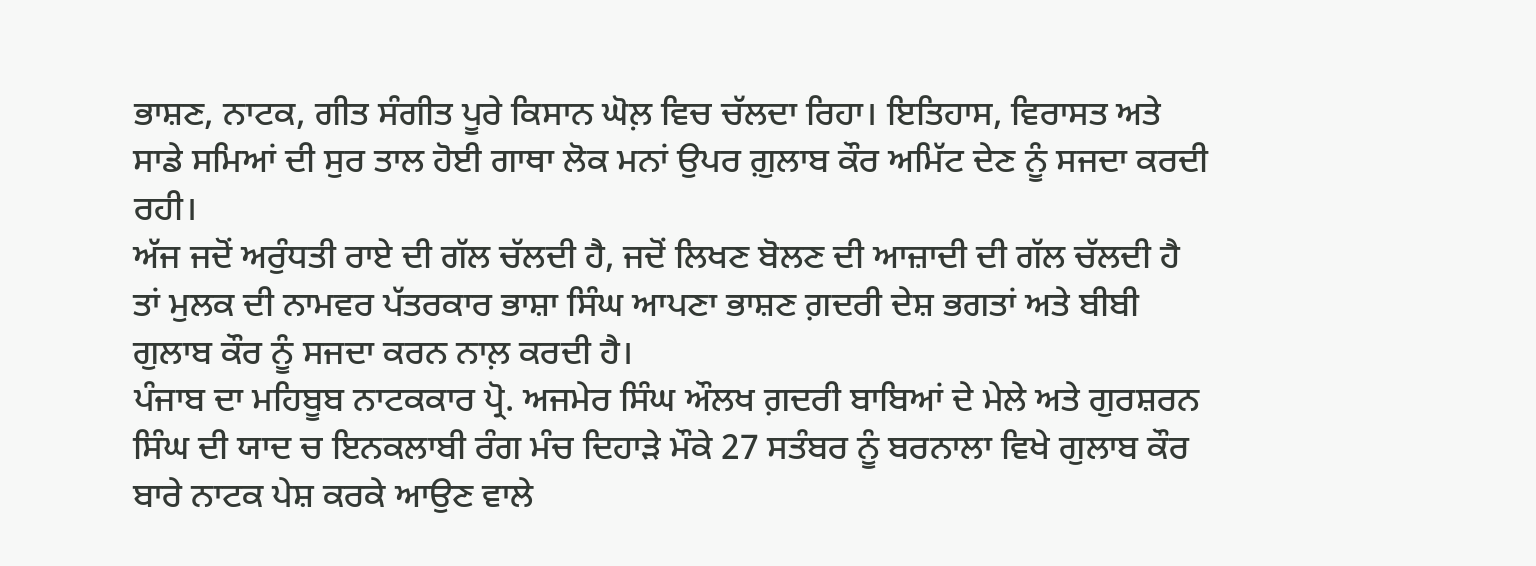ਭਾਸ਼ਣ, ਨਾਟਕ, ਗੀਤ ਸੰਗੀਤ ਪੂਰੇ ਕਿਸਾਨ ਘੋਲ਼ ਵਿਚ ਚੱਲਦਾ ਰਿਹਾ। ਇਤਿਹਾਸ, ਵਿਰਾਸਤ ਅਤੇ ਸਾਡੇ ਸਮਿਆਂ ਦੀ ਸੁਰ ਤਾਲ ਹੋਈ ਗਾਥਾ ਲੋਕ ਮਨਾਂ ਉਪਰ ਗ਼ੁਲਾਬ ਕੌਰ ਅਮਿੱਟ ਦੇਣ ਨੂੰ ਸਜਦਾ ਕਰਦੀ ਰਹੀ।
ਅੱਜ ਜਦੋਂ ਅਰੁੰਧਤੀ ਰਾਏ ਦੀ ਗੱਲ ਚੱਲਦੀ ਹੈ, ਜਦੋਂ ਲਿਖਣ ਬੋਲਣ ਦੀ ਆਜ਼ਾਦੀ ਦੀ ਗੱਲ ਚੱਲਦੀ ਹੈ ਤਾਂ ਮੁਲਕ ਦੀ ਨਾਮਵਰ ਪੱਤਰਕਾਰ ਭਾਸ਼ਾ ਸਿੰਘ ਆਪਣਾ ਭਾਸ਼ਣ ਗ਼ਦਰੀ ਦੇਸ਼ ਭਗਤਾਂ ਅਤੇ ਬੀਬੀ ਗੁਲਾਬ ਕੌਰ ਨੂੰ ਸਜਦਾ ਕਰਨ ਨਾਲ਼ ਕਰਦੀ ਹੈ।
ਪੰਜਾਬ ਦਾ ਮਹਿਬੂਬ ਨਾਟਕਕਾਰ ਪ੍ਰੋ. ਅਜਮੇਰ ਸਿੰਘ ਔਲਖ ਗ਼ਦਰੀ ਬਾਬਿਆਂ ਦੇ ਮੇਲੇ ਅਤੇ ਗੁਰਸ਼ਰਨ ਸਿੰਘ ਦੀ ਯਾਦ ਚ ਇਨਕਲਾਬੀ ਰੰਗ ਮੰਚ ਦਿਹਾੜੇ ਮੌਕੇ 27 ਸਤੰਬਰ ਨੂੰ ਬਰਨਾਲਾ ਵਿਖੇ ਗੁਲਾਬ ਕੌਰ ਬਾਰੇ ਨਾਟਕ ਪੇਸ਼ ਕਰਕੇ ਆਉਣ ਵਾਲੇ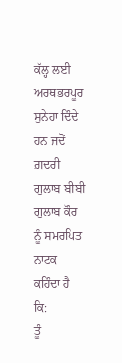ਕੱਲ੍ਹ ਲਈ ਅਰਥਭਰਪੂਰ ਸੁਨੇਹਾ ਦਿੰਦੇ ਹਨ ਜਦੋਂ ਗ਼ਦਰੀ ਗੁਲਾਬ ਬੀਬੀ ਗੁਲਾਬ ਕੌਰ ਨੂੰ ਸਮਰਪਿਤ ਨਾਟਕ ਕਹਿੰਦਾ ਹੈ ਕਿ:
ਤੂੰ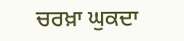ਚਰਖ਼ਾ ਘੁਕਦਾ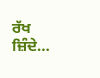ਰੱਖ ਜ਼ਿੰਦੇ…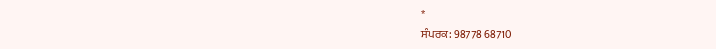*
ਸੰਪਰਕ: 98778 68710